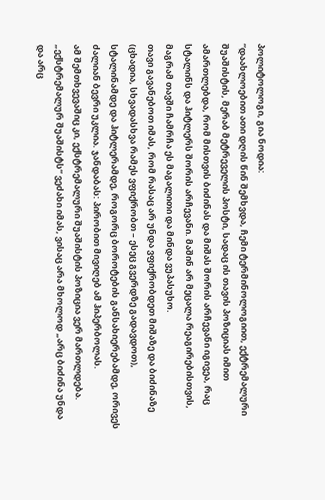პოლიტოლოგი, გია ნოდია:
“დაახლოებით ათი დღის წინ შემხვდა, ჩემი ტერმინოლოგიით, ექტრემალური შუაშისტის, მერაბ მეტრეველის პოსტი, სადაც ის თავის პოზიციას იმით ამართლებდა, რომ მისთვის ბიძინას და მიშას შორის არჩევანი იგივეა, რაც სტალინს და ჰიტლერს შორის არჩევანი. მაშინ არ მეცალა რეაგირებისთვის, მაგრამ თავში ჩამრჩა ეს მაგალითი და მინდა ვუპასუხო.
თავი გავანებოთ იმას, რომ რასაც არ უნდა ვფიქრობდეთ მიშაზე და ბიძინაზე (ცხადია, სხვადასხვა რამეს ვფიქრობთ – ესეც გვერდზე გადავდოთ), სტალინამდე და ჰიტლერამდე, როგორც ბოროტების განსახიერებამდე, ორივეს ძალიან ბევრი უკლია. ჯანდაბას: პირობით მივიღებ ამ ჰიპერბოლას.
ამ შემთხვევაშიც კი, ექსტრემალური შუაშისტის პოზიცია ვერ მართლდება. „ექსტრემალურ შუაშისტს“ ვეძახი იმას, ვისაც არა მხოლოდ „არც ბიძინა უნდა და არც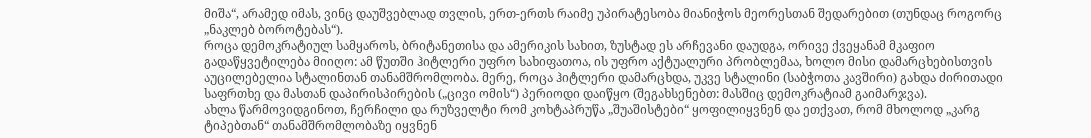მიშა“, არამედ იმას, ვინც დაუშვებლად თვლის, ერთ-ერთს რაიმე უპირატესობა მიანიჭოს მეორესთან შედარებით (თუნდაც როგორც „ნაკლებ ბოროტებას“).
როცა დემოკრატიულ სამყაროს, ბრიტანეთისა და ამერიკის სახით, ზუსტად ეს არჩევანი დაუდგა, ორივე ქვეყანამ მკაფიო გადაწყვეტილება მიიღო: ამ წუთში ჰიტლერი უფრო სახიფათოა, ის უფრო აქტუალური პრობლემაა, ხოლო მისი დამარცხებისთვის აუცილებელია სტალინთან თანამშრომლობა. მერე, როცა ჰიტლერი დამარცხდა, უკვე სტალინი (საბჭოთა კავშირი) გახდა ძირითადი საფრთხე და მასთან დაპირისპირების („ცივი ომის“) პერიოდი დაიწყო (შეგახსენებთ: მასშიც დემოკრატიამ გაიმარჯვა).
ახლა წარმოვიდგინოთ, ჩერჩილი და რუზველტი რომ კოხტაპრუწა „შუაშისტები“ ყოფილიყვნენ და ეთქვათ, რომ მხოლოდ „კარგ ტიპებთან“ თანამშრომლობაზე იყვნენ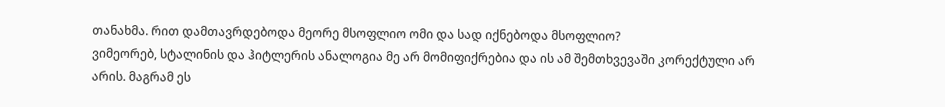თანახმა. რით დამთავრდებოდა მეორე მსოფლიო ომი და სად იქნებოდა მსოფლიო?
ვიმეორებ, სტალინის და ჰიტლერის ანალოგია მე არ მომიფიქრებია და ის ამ შემთხვევაში კორექტული არ არის. მაგრამ ეს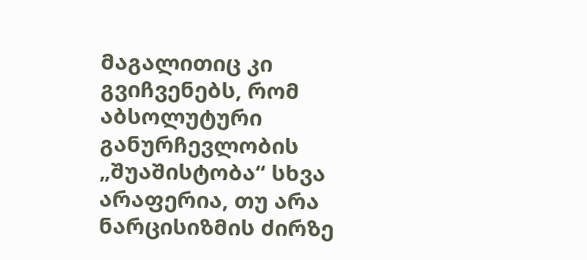მაგალითიც კი გვიჩვენებს, რომ აბსოლუტური განურჩევლობის „შუაშისტობა“ სხვა არაფერია, თუ არა ნარცისიზმის ძირზე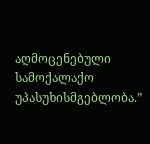აღმოცენებული სამოქალაქო უპასუხისმგებლობა.”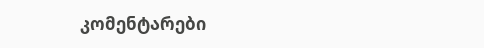კომენტარები